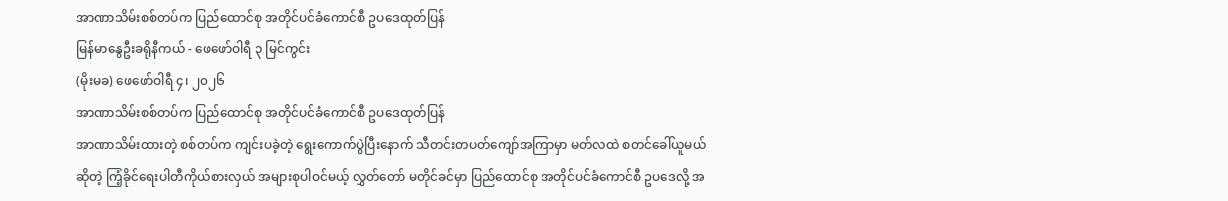အာဏာသိမ်းစစ်တပ်က ပြည်ထောင်စု အတိုင်ပင်ခံကောင်စီ ဥပဒေထုတ်ပြန်
မြန်မာနွေဦးခရိုနီကယ် - ဖေဖော်ဝါရီ ၃ မြင်ကွင်း
(မိုးမခ) ဖေဖော်ဝါရီ ၄၊ ၂၀၂၆
အာဏာသိမ်းစစ်တပ်က ပြည်ထောင်စု အတိုင်ပင်ခံကောင်စီ ဥပဒေထုတ်ပြန်
အာဏာသိမ်းထားတဲ့ စစ်တပ်က ကျင်းပခဲ့တဲ့ ရွေးကောက်ပွဲပြီးနောက် သီတင်းတပတ်ကျော်အကြာမှာ မတ်လထဲ စတင်ခေါ်ယူမယ်ဆိုတဲ့ ကြံ့ခိုင်ရေးပါတီကိုယ်စားလှယ် အများစုပါဝင်မယ့် လွှတ်တော် မတိုင်ခင်မှာ ပြည်ထောင်စု အတိုင်ပင်ခံကောင်စီ ဥပဒေလို့ အ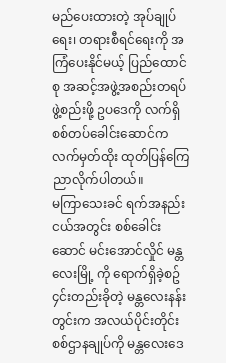မည်ပေးထားတဲ့ အုပ်ချုပ်ရေး၊ တရားစီရင်ရေးကို အကြံပေးနိုင်မယ့် ပြည်ထောင်စု အဆင့်အဖွဲ့အစည်းတရပ် ဖွဲ့စည်းဖို့ ဥပဒေကို လက်ရှိစစ်တပ်ခေါင်းဆောင်က လက်မှတ်ထိုး ထုတ်ပြန်ကြေညာလိုက်ပါတယ်။
မကြာသေးခင် ရက်အနည်းငယ်အတွင်း စစ်ခေါင်းဆောင် မင်းအောင်လှိုင် မန္တလေးမြို့ ကို ရောက်ရှိခဲ့စဥ် ၄င်းတည်းခိုတဲ့ မန္တလေးနန်းတွင်းက အလယ်ပိုင်းတိုင်းစစ်ဌာနချုပ်ကို မန္တလေးဒေ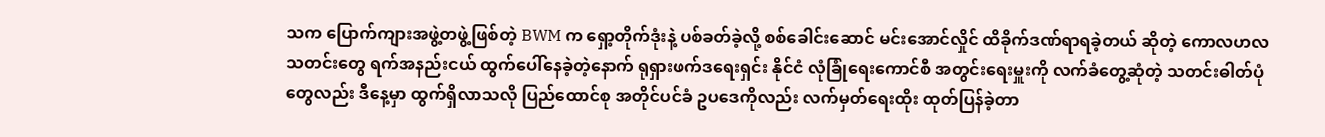သက ပြောက်ကျားအဖွဲ့တဖွဲ့ဖြစ်တဲ့ BWM က ရှော့တိုက်ဒုံးနဲ့ ပစ်ခတ်ခဲ့လို့ စစ်ခေါင်းဆောင် မင်းအောင်လှိုင် ထိခိုက်ဒဏ်ရာရခဲ့တယ် ဆိုတဲ့ ကောလဟလ သတင်းတွေ ရက်အနည်းငယ် ထွက်ပေါ်နေခဲ့တဲ့နောက် ရုရှားဖက်ဒရေးရှင်း နိုင်ငံ လုံခြုံရေးကောင်စီ အတွင်းရေးမှူးကို လက်ခံတွေ့ဆုံတဲ့ သတင်းဓါတ်ပုံတွေလည်း ဒီနေ့မှာ ထွက်ရှိလာသလို ပြည်ထောင်စု အတိုင်ပင်ခံ ဥပဒေကိုလည်း လက်မှတ်ရေးထိုး ထုတ်ပြန်ခဲ့တာ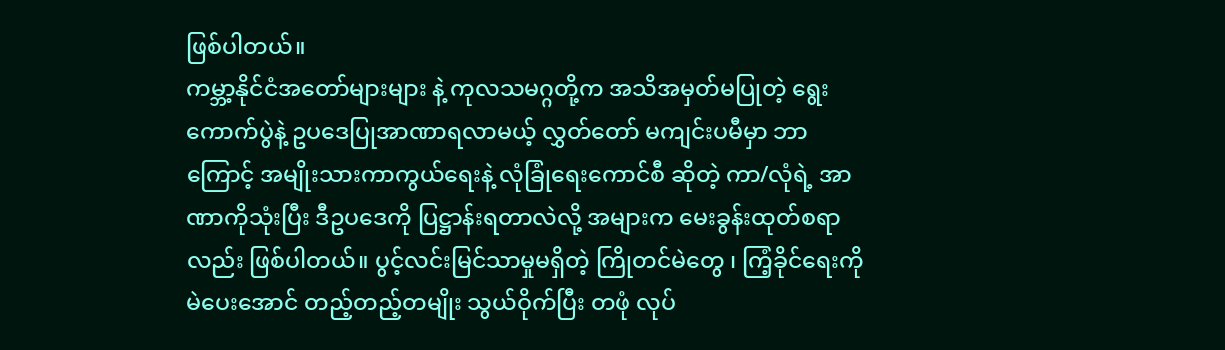ဖြစ်ပါတယ်။
ကမ္ဘာ့နိုင်ငံအတော်များများ နဲ့ ကုလသမဂ္ဂတို့က အသိအမှတ်မပြုတဲ့ ရွေးကောက်ပွဲနဲ့ ဥပဒေပြုအာဏာရလာမယ့် လွှတ်တော် မကျင်းပမီမှာ ဘာကြောင့် အမျိုးသားကာကွယ်ရေးနဲ့ လုံခြုံရေးကောင်စီ ဆိုတဲ့ ကာ/လုံရဲ့ အာဏာကိုသုံးပြီး ဒီဥပဒေကို ပြဋ္ဌာန်းရတာလဲလို့ အများက မေးခွန်းထုတ်စရာလည်း ဖြစ်ပါတယ်။ ပွင့်လင်းမြင်သာမှုမရှိတဲ့ ကြိုတင်မဲတွေ ၊ ကြံ့ခိုင်ရေးကို မဲပေးအောင် တည့်တည့်တမျိုး သွယ်ဝိုက်ပြီး တဖုံ လုပ်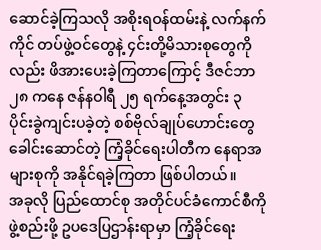ဆောင်ခဲ့ကြသလို အစိုးရဝန်ထမ်းနဲ့ လက်နက်ကိုင် တပ်ဖွဲ့ဝင်တွေနဲ့ ၄င်းတို့မိသားစုတွေကိုလည်း ဖိအားပေးခဲ့ကြတာကြောင့် ဒီဇင်ဘာ ၂၈ ကနေ ဇန်နဝါရီ ၂၅ ရက်နေ့အတွင်း ၃ ပိုင်းခွဲကျင်းပခဲ့တဲ့ စစ်ဗိုလ်ချုပ်ဟောင်းတွေ ခေါင်းဆောင်တဲ့ ကြံ့ခိုင်ရေးပါတီက နေရာအများစုကို အနိုင်ရခဲ့ကြတာ ဖြစ်ပါတယ်။
အခုလို ပြည်ထောင်စု အတိုင်ပင်ခံကောင်စီကို ဖွဲ့စည်းဖို့ ဥပဒေပြဌာန်းရာမှာ ကြံ့ခိုင်ရေး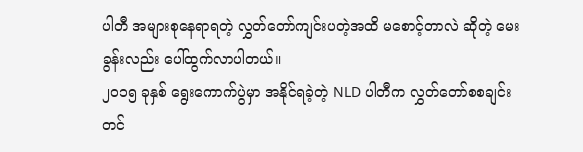ပါတီ အများစုနေရာရတဲ့ လွှတ်တော်ကျင်းပတဲ့အထိ မစောင့်တာလဲ ဆိုတဲ့ မေးခွန်းလည်း ပေါ်ထွက်လာပါတယ်။
၂၀၁၅ ခုနှစ် ရွေးကောက်ပွဲမှာ အနိုင်ရခဲ့တဲ့ NLD ပါတီက လွှတ်တော်စစချင်း တင်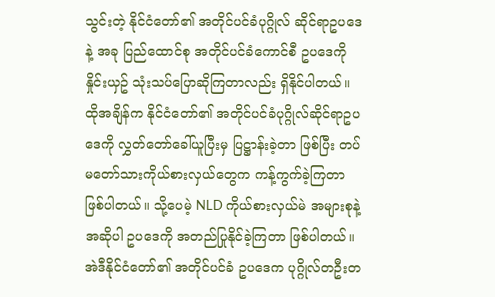သွင်းတဲ့ နိုင်ငံတော်၏ အတိုင်ပင်ခံပုဂ္ဂိုလ် ဆိုင်ရာဥပဒေ နဲ့ အခု ပြည်ထောင်စု အတိုင်ပင်ခံကောင်စီ ဥပဒေကို နှိုင်းယှဥ် သုံးသပ်ပြောဆိုကြတာလည်း ရှိနိုင်ပါတယ်။ ထိုအချိန်က နိုင်ငံတော်၏ အတိုင်ပင်ခံပုဂ္ဂိုလ်ဆိုင်ရာဥပဒေကို လွှတ်တော်ခေါ်ယူပြီးမှ ပြဋ္ဌာန်းခဲ့တာ ဖြစ်ပြီး တပ်မတော်သားကိုယ်စားလှယ်တွေက ကန့်ကွက်ခဲ့ကြတာ ဖြစ်ပါတယ်။ သို့ပေမဲ့ NLD ကိုယ်စားလှယ်မဲ အများစုနဲ့ အဆိုပါ ဥပဒေကို အတည်ပြုနိုင်ခဲ့ကြတာ ဖြစ်ပါတယ်။ အဲဒီနိုင်ငံတော်၏ အတိုင်ပင်ခံ ဥပဒေက ပုဂ္ဂိုလ်တဦးတ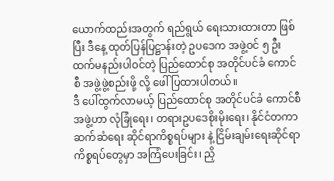ယောက်ထည်းအတွက် ရည်ရွယ် ရေးသားထားတာ ဖြစ်ပြီး ဒီနေ့ ထုတ်ပြန်ပြဋ္ဌာန်းတဲ့ ဥပဒေက အဖွဲ့ဝင် ၅ ဦးထက်မနည်းပါဝင်တဲ့ ပြည်ထောင်စု အတိုင်ပင်ခံ ကောင်စီ အဖွဲ့ဖွဲ့စည်းဖို့ လို့ ဖေါ်ပြထားပါတယ်။
ဒီ ပေါ်ထွက်လာမယ့် ပြည်ထောင်စု အတိုင်ပင်ခံ ကောင်စီ အဖွဲ့ဟာ လုံခြုံရေး၊ တရားဥပဒေစိုးမိုးရေး၊ နိုင်ငံတကာ ဆက်ဆံရေး ဆိုင်ရာကိစ္စရပ်များ နဲ့ ငြိမ်းချမ်းရေးဆိုင်ရာ ကိစ္စရပ်တွေမှာ အကြံပေးခြင်း၊ ညှိ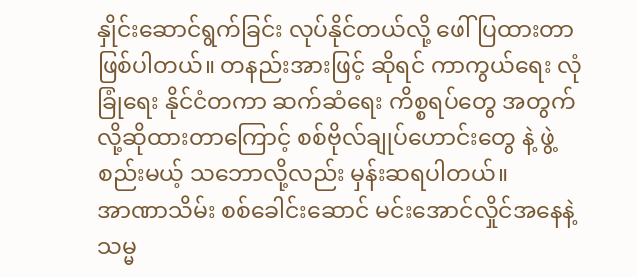နှိုင်းဆောင်ရွက်ခြင်း လုပ်နိုင်တယ်လို့ ဖေါ်ပြထားတာ ဖြစ်ပါတယ်။ တနည်းအားဖြင့် ဆိုရင် ကာကွယ်ရေး လုံခြုံရေး နိုင်ငံတကာ ဆက်ဆံရေး ကိစ္စရပ်တွေ အတွက်လို့ဆိုထားတာကြောင့် စစ်ဗိုလ်ချုပ်ဟောင်းတွေ နဲ့ ဖွဲ့စည်းမယ့် သဘောလို့လည်း မှန်းဆရပါတယ်။
အာဏာသိမ်း စစ်ခေါင်းဆောင် မင်းအောင်လှိုင်အနေနဲ့ သမ္မ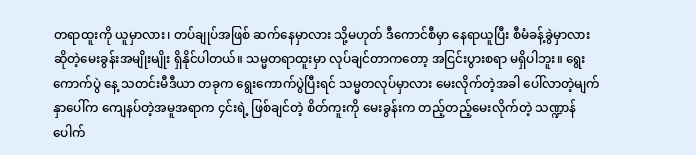တရာထူးကို ယူမှာလား၊ တပ်ချုပ်အဖြစ် ဆက်နေမှာလား သို့မဟုတ် ဒီကောင်စီမှာ နေရာယူပြီး စီမံခန့်ခွဲမှာလား ဆိုတဲ့မေးခွန်းအမျိုးမျိုး ရှိနိုင်ပါတယ်။ သမ္မတရာထူးမှာ လုပ်ချင်တာကတော့ အငြင်းပွားစရာ မရှိပါဘူး။ ရွေးကောက်ပွဲ နေ့ သတင်းမီဒီယာ တခုက ရွေးကောက်ပွဲပြီးရင် သမ္မတလုပ်မှာလား မေးလိုက်တဲ့အခါ ပေါ်လာတဲ့မျက်နှာပေါ်က ကျေနပ်တဲ့အမူအရာက ၄င်းရဲ့ ဖြစ်ချင်တဲ့ စိတ်ကူးကို မေးခွန်းက တည့်တည့်မေးလိုက်တဲ့ သဏ္ဍာန်ပေါက်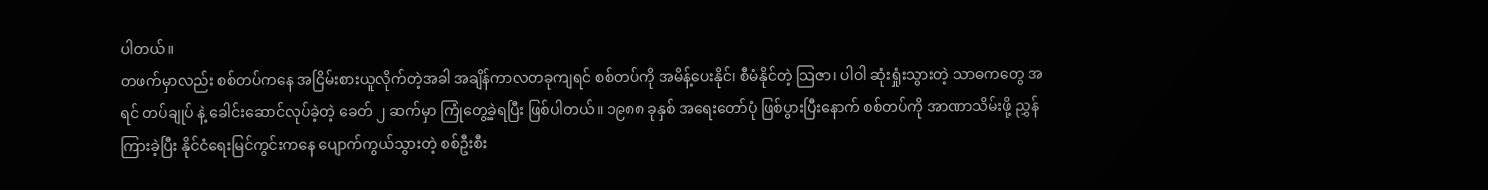ပါတယ်။
တဖက်မှာလည်း စစ်တပ်ကနေ အငြိမ်းစားယူလိုက်တဲ့အခါ အချိန်ကာလတခုကျရင် စစ်တပ်ကို အမိန့်ပေးနိုင်၊ စီမံနိုင်တဲ့ သြဇာ၊ ပါဝါ ဆုံးရှုံးသွားတဲ့ သာဓကတွေ အရင် တပ်ချုပ် နဲ့ ခေါင်းဆောင်လုပ်ခဲ့တဲ့ ခေတ် ၂ ဆက်မှာ ကြုံတွေ့ခဲ့ရပြီး ဖြစ်ပါတယ်။ ၁၉၈၈ ခုနှစ် အရေးတော်ပုံ ဖြစ်ပွားပြီးနောက် စစ်တပ်ကို အာဏာသိမ်းဖို့ ညွှန်ကြားခဲ့ပြီး နိုင်ငံရေးမြင်ကွင်းကနေ ပျောက်ကွယ်သွားတဲ့ စစ်ဦးစီး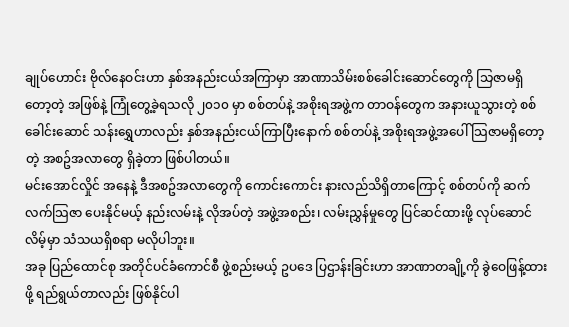ချုပ်ဟောင်း ဗိုလ်နေဝင်းဟာ နှစ်အနည်းငယ်အကြာမှာ အာဏာသိမ်းစစ်ခေါင်းဆောင်တွေကို သြဇာမရှိတော့တဲ့ အဖြစ်နဲ့ ကြုံတွေ့ခဲ့ရသလို ၂၀၁၀ မှာ စစ်တပ်နဲ့ အစိုးရအဖွဲ့က တာဝန်တွေက အနားယူသွားတဲ့ စစ်ခေါင်းဆောင် သန်းရွှေဟာလည်း နှစ်အနည်းငယ်ကြာပြီးနောက် စစ်တပ်နဲ့ အစိုးရအဖွဲ့အပေါ် သြဇာမရှိတော့တဲ့ အစဥ်အလာတွေ ရှိခဲ့တာ ဖြစ်ပါတယ်။
မင်းအောင်လှိုင် အနေနဲ့ ဒီအစဥ်အလာတွေကို ကောင်းကောင်း နားလည်သိရှိတာကြောင့် စစ်တပ်ကို ဆက်လက်သြဇာ ပေးနိုင်မယ့် နည်းလမ်းနဲ့ လိုအပ်တဲ့ အဖွဲ့အစည်း၊ လမ်းညွှန်မှုတွေ ပြင်ဆင်ထားဖို့ လုပ်ဆောင်လိမ့်မှာ သံသယရှိစရာ မလိုပါဘူး။
အခု ပြည်ထောင်စု အတိုင်ပင်ခံကောင်စီ ဖွဲ့စည်းမယ့် ဥပဒေ ပြဌာန်းခြင်းဟာ အာဏာတချို့ကို ခွဲဝေဖြန့်ထားဖို့ ရည်ရွယ်တာလည်း ဖြစ်နိုင်ပါ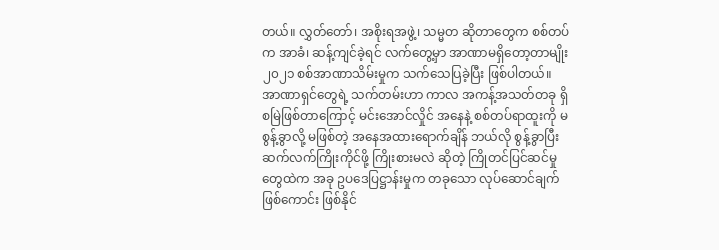တယ်။ လွှတ်တော်၊ အစိုးရအဖွဲ့၊ သမ္မတ ဆိုတာတွေက စစ်တပ်က အာခံ၊ ဆန့်ကျင်ခဲ့ရင် လက်တွေ့မှာ အာဏာမရှိတော့တာမျိုး ၂၀၂၁ စစ်အာဏာသိမ်းမှုက သက်သေပြခဲ့ပြီး ဖြစ်ပါတယ်။
အာဏာရှင်တွေရဲ့ သက်တမ်းဟာ ကာလ အကန့်အသတ်တခု ရှိစမြဲဖြစ်တာကြောင့် မင်းအောင်လှိုင် အနေနဲ့ စစ်တပ်ရာထူးကို မစွန့်ခွာလို့ မဖြစ်တဲ့ အနေအထားရောက်ချိန် ဘယ်လို စွန့်ခွာပြီး ဆက်လက်ကြိုးကိုင်ဖို့ ကြိုးစားမလဲ ဆိုတဲ့ ကြိုတင်ပြင်ဆင်မှုတွေထဲက အခု ဥပဒေပြဋ္ဌာန်းမှုက တခုသော လုပ်ဆောင်ချက် ဖြစ်ကောင်း ဖြစ်နိုင်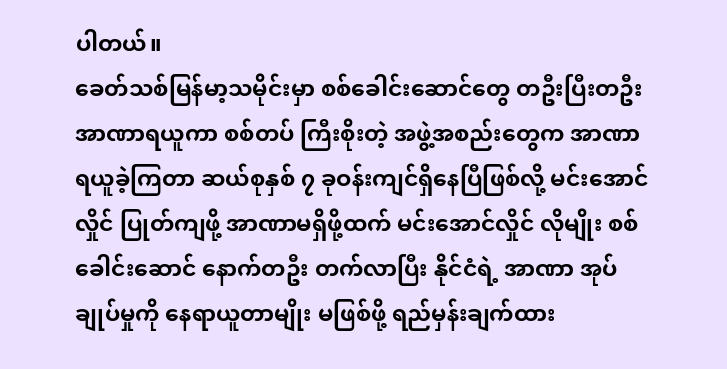ပါတယ်။
ခေတ်သစ်မြန်မာ့သမိုင်းမှာ စစ်ခေါင်းဆောင်တွေ တဦးပြီးတဦး အာဏာရယူကာ စစ်တပ် ကြီးစိုးတဲ့ အဖွဲ့အစည်းတွေက အာဏာရယူခဲ့ကြတာ ဆယ်စုနှစ် ၇ ခုဝန်းကျင်ရှိနေပြီဖြစ်လို့ မင်းအောင်လှိုင် ပြုတ်ကျဖို့ အာဏာမရှိဖို့ထက် မင်းအောင်လှိုင် လိုမျိုး စစ်ခေါင်းဆောင် နောက်တဦး တက်လာပြီး နိုင်ငံရဲ့ အာဏာ အုပ်ချုပ်မှုကို နေရာယူတာမျိုး မဖြစ်ဖို့ ရည်မှန်းချက်ထား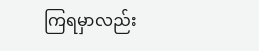ကြရမှာလည်း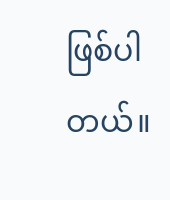ဖြစ်ပါတယ်။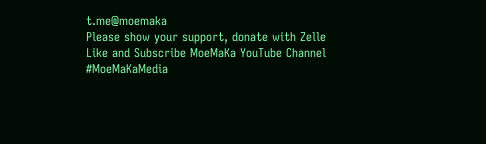t.me@moemaka
Please show your support, donate with Zelle
Like and Subscribe MoeMaKa YouTube Channel
#MoeMaKaMedia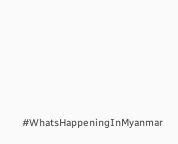#WhatsHappeningInMyanmar